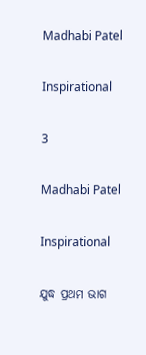Madhabi Patel

Inspirational

3

Madhabi Patel

Inspirational

ଯୁଦ୍ଧ ପ୍ରଥମ ଭାଗ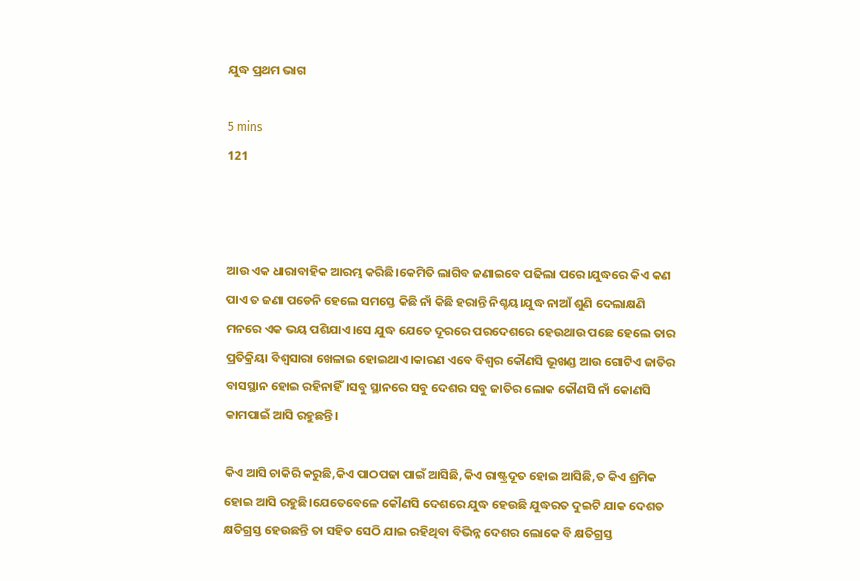ଯୁଦ୍ଧ ପ୍ରଥମ ଭାଗ

5 mins
121



ଆଉ ଏକ ଧାରାବାହିକ ଆରମ୍ଭ କରିଛି।କେମିତି ଲାଗିବ ଜଣାଇବେ ପଢିଲା ପରେ।ଯୁଦ୍ଧରେ କିଏ କଣ ପାଏ ତ ଜଣା ପଡେନି ହେଲେ ସମସ୍ତେ କିଛି ନାଁ କିଛି ହରାନ୍ତି ନିଶ୍ଚୟ।ଯୁଦ୍ଧ ନାଆଁ ଶୁଣି ଦେଲାକ୍ଷଣି ମନରେ ଏକ ଭୟ ପଶିଯାଏ।ସେ ଯୁଦ୍ଧ ଯେତେ ଦୂରରେ ପରଦେଶରେ ହେଉଥାଉ ପଛେ ହେଲେ ତାର ପ୍ରତିକ୍ରିୟା ବିଶ୍ବସାରା ଖେଳାଇ ହୋଇଥାଏ।କାରଣ ଏବେ ବିଶ୍ବର କୌଣସି ଭୂଖଣ୍ଡ ଆଉ ଗୋଟିଏ ଜାତିର ବାସସ୍ଥାନ ହୋଇ ରହିନାହିଁ।ସବୁ ସ୍ଥାନରେ ସବୁ ଦେଶର ସବୁ ଜାତିର ଲୋକ କୌଣସି ନାଁ କୋଣସି କାମପାଇଁ ଆସି ରହୁଛନ୍ତି।

କିଏ ଆସି ଚାକିରି କରୁଛି,କିଏ ପାଠପଢା ପାଇଁ ଆସିଛି,କିଏ ରାଷ୍ଟ୍ରଦୂତ ହୋଇ ଆସିଛି,ତ କିଏ ଶ୍ରମିକ ହୋଇ ଆସି ରହୁଛି।ଯେତେବେଳେ କୌଣସି ଦେଶରେ ଯୁଦ୍ଧ ହେଉଛି ଯୁଦ୍ଧରତ ଦୁଇଟି ଯାକ ଦେଶତ କ୍ଷତିଗ୍ରସ୍ତ ହେଉଛନ୍ତି ତା ସହିତ ସେଠି ଯାଇ ରହିଥିବା ବିଭିନ୍ନ ଦେଶର ଲୋକେ ବି କ୍ଷତିଗ୍ରସ୍ତ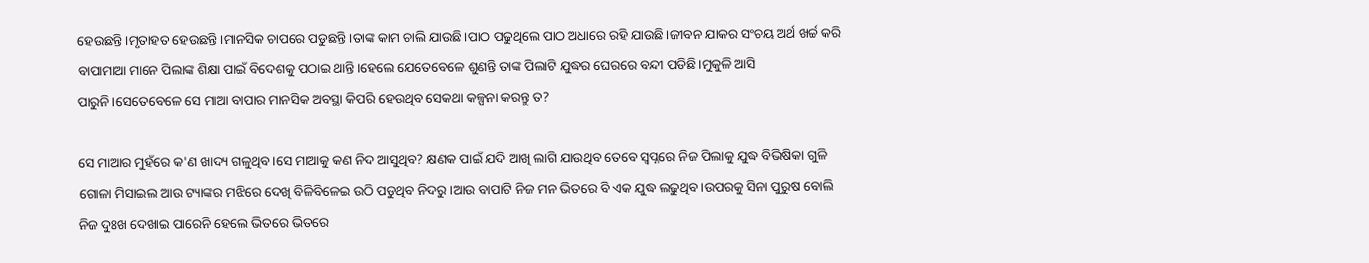ହେଉଛନ୍ତି।ମୃତାହତ ହେଉଛନ୍ତି।ମାନସିକ ଚାପରେ ପଡୁଛନ୍ତି।ତାଙ୍କ କାମ ଚାଲି ଯାଉଛି।ପାଠ ପଢୁଥିଲେ ପାଠ ଅଧାରେ ରହି ଯାଉଛି।ଜୀବନ ଯାକର ସଂଚୟ ଅର୍ଥ ଖର୍ଚ୍ଚ କରି ବାପାମାଆ ମାନେ ପିଲାଙ୍କ ଶିକ୍ଷା ପାଇଁ ବିଦେଶକୁ ପଠାଇ ଥାନ୍ତି।ହେଲେ ଯେତେବେଳେ ଶୁଣନ୍ତି ତାଙ୍କ ପିଲାଟି ଯୁଦ୍ଧର ଘେରରେ ବନ୍ଦୀ ପଡିଛି।ମୁକୁଳି ଆସି ପାରୁନି।ସେତେବେଳେ ସେ ମାଆ ବାପାର ମାନସିକ ଅବସ୍ଥା କିପରି ହେଉଥିବ ସେକଥା କଳ୍ପନା କରନ୍ତୁ ତ?

ସେ ମାଆର ମୁହଁରେ କ'ଣ ଖାଦ୍ୟ ଗଳୁଥିବ।ସେ ମାଆକୁ କଣ ନିଦ ଆସୁଥିବ? କ୍ଷଣକ ପାଇଁ ଯଦି ଆଖି ଲାଗି ଯାଉଥିବ ତେବେ ସ୍ବପ୍ନରେ ନିଜ ପିଲାକୁ ଯୁଦ୍ଧ ବିଭିଷିକା ଗୁଳି ଗୋଳା ମିସାଇଲ ଆଉ ଟ୍ୟାଙ୍କର ମଝିରେ ଦେଖି ବିଳିବିଳେଇ ଉଠି ପଡୁଥିବ ନିଦରୁ।ଆଉ ବାପାଟି ନିଜ ମନ ଭିତରେ ବି ଏକ ଯୁଦ୍ଧ ଲଢୁଥିବ।ଉପରକୁ ସିନା ପୁରୁଷ ବୋଲି ନିଜ ଦୁଃଖ ଦେଖାଇ ପାରେନି ହେଲେ ଭିତରେ ଭିତରେ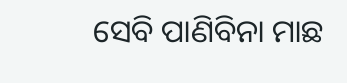ସେବି ପାଣିବିନା ମାଛ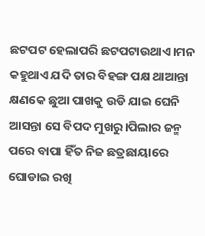ଛଟପଟ ହେଲାପରି ଛଟପଟାଉଥାଏ।ମନ କହୁଥାଏ ଯଦି ତାର ବିହଙ୍ଗ ପକ୍ଷ ଥାଆନ୍ତା କ୍ଷଣକେ ଛୁଆ ପାଖକୁ ଉଡି ଯାଇ ଘେନି ଆସନ୍ତା ସେ ବିପଦ ମୁଖରୁ।ପିଲାର ଜନ୍ମ ପରେ ବାପା ହିଁତ ନିଜ ଛତ୍ରଛାୟାରେ ଘୋଡାଇ ରଖି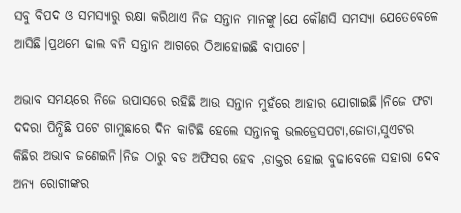ସବୁ ବିପଦ ଓ ସମସ୍ୟାରୁ ରକ୍ଷା କରିଥାଏ ନିଜ ସନ୍ତାନ ମାନଙ୍କୁ।ଯେ କୌଣସି ସମସ୍ୟା ଯେତେବେଳେ ଆସିଛି।ପ୍ରଥମେ ଢାଲ ବନି ସନ୍ତାନ ଆଗରେ ଠିଆହୋଇଛି ବାପାଟେ।

ଅଭାବ ସମୟରେ ନିଜେ ଉପାସରେ ରହିଛି ଆଉ ସନ୍ତାନ ମୁହଁରେ ଆହାର ଯୋଗାଇଛି।ନିଜେ ଫଟା ଦଦରା ପିନ୍ଧିଛି ପଟେ ଗାମୁଛାରେ ଦିନ କାଟିଛି ହେଲେ ସନ୍ତାନକୁ ଭଲଡ୍ରେସପଟା,ଜୋତା,ସୁଏଟର କିଛିର ଅଭାବ ଜଣେଇନି।ନିଜ ଠାରୁ ବଡ ଅଫିସର ହେବ ,ଡାକ୍ତର ହୋଇ ବୁଢାବେଳେ ସହାରା ଦେବ ଅନ୍ୟ ରୋଗୀଙ୍କର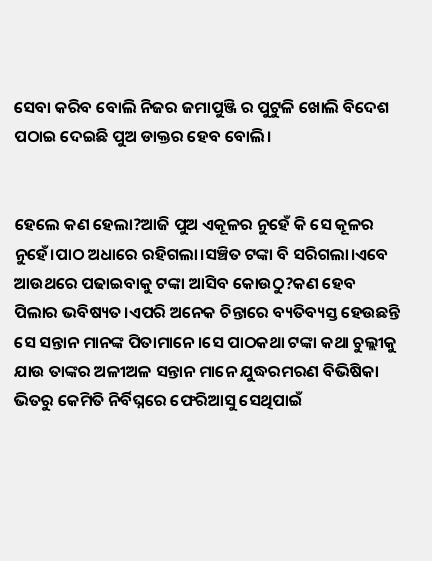ସେବା କରିବ ବୋଲି ନିଜର ଜମାପୁଞ୍ଜି ର ପୁଟୁଳି ଖୋଲି ବିଦେଶ ପଠାଇ ଦେଇଛି ପୁଅ ଡାକ୍ତର ହେବ ବୋଲି।


ହେଲେ କଣ ହେଲା?ଆଜି ପୁଅ ଏକୂଳର ନୁହେଁ କି ସେ କୂଳର ନୁହେଁ।ପାଠ ଅଧାରେ ରହିଗଲା।ସଞ୍ଚିତ ଟଙ୍କା ବି ସରିଗଲା।ଏବେ ଆଉଥରେ ପଢାଇବାକୁ ଟଙ୍କା ଆସିବ କୋଉଠୁ?କଣ ହେବ ପିଲାର ଭବିଷ୍ୟତ।ଏପରି ଅନେକ ଚିନ୍ତାରେ ବ୍ୟତିବ୍ୟସ୍ତ ହେଉଛନ୍ତି ସେ ସନ୍ତାନ ମାନଙ୍କ ପିତାମାନେ।ସେ ପାଠକଥା ଟଙ୍କା କଥା ଚୁଲ୍ଲୀକୁ ଯାଉ ତାଙ୍କର ଅଳୀଅଳ ସନ୍ତାନ ମାନେ ଯୁଦ୍ଧରମରଣ ବିଭିଷିକା ଭିତରୁ କେମିତି ନିର୍ବିଘ୍ନରେ ଫେରିଆସୁ ସେଥିପାଇଁ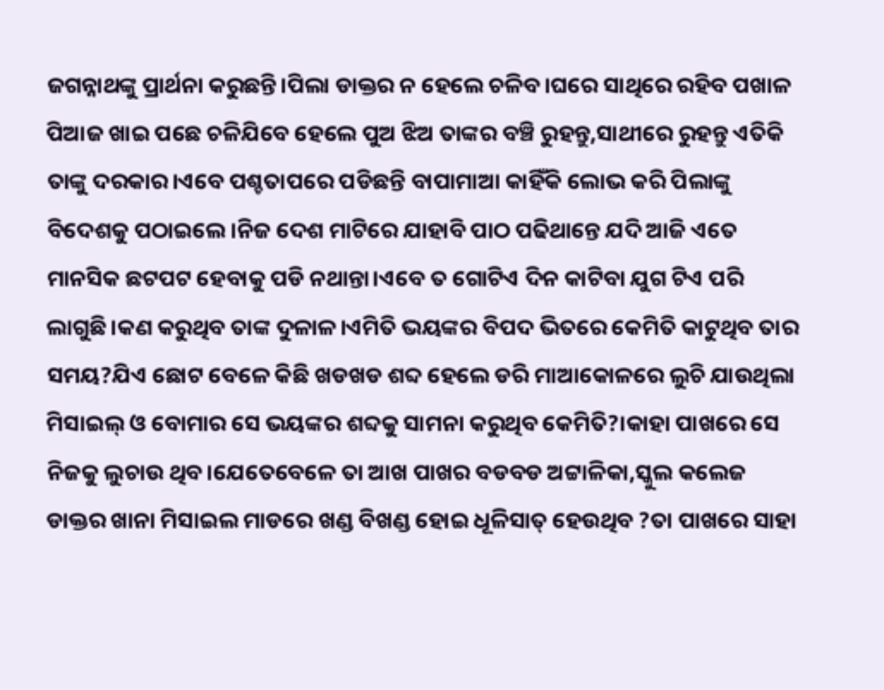ଜଗନ୍ନାଥଙ୍କୁ ପ୍ରାର୍ଥନା କରୁଛନ୍ତି।ପିଲା ଡାକ୍ତର ନ ହେଲେ ଚଳିବ।ଘରେ ସାଥିରେ ରହିବ ପଖାଳ ପିଆଜ ଖାଇ ପଛେ ଚଳିଯିବେ ହେଲେ ପୁଅ ଝିଅ ତାଙ୍କର ବଞ୍ଚି ରୁହନ୍ତୁ,ସାଥୀରେ ରୁହନ୍ତୁ ଏତିକି ତାଙ୍କୁ ଦରକାର।ଏବେ ପଶ୍ଚତାପରେ ପଡିଛନ୍ତି ବାପାମାଆ କାହିଁକି ଲୋଭ କରି ପିଲାଙ୍କୁ ବିଦେଶକୁ ପଠାଇଲେ।ନିଜ ଦେଶ ମାଟିରେ ଯାହାବି ପାଠ ପଢିଥାନ୍ତେ ଯଦି ଆଜି ଏତେ ମାନସିକ ଛଟପଟ ହେବାକୁ ପଡି ନଥାନ୍ତା।ଏବେ ତ ଗୋଟିଏ ଦିନ କାଟିବା ଯୁଗ ଟିଏ ପରି ଲାଗୁଛି।କଣ କରୁଥିବ ତାଙ୍କ ଦୁଳାଳ।ଏମିତି ଭୟଙ୍କର ବିପଦ ଭିତରେ କେମିତି କାଟୁଥିବ ତାର ସମୟ?ଯିଏ ଛୋଟ ବେଳେ କିଛି ଖଡଖଡ ଶବ୍ଦ ହେଲେ ଡରି ମାଆକୋଳରେ ଲୁଚି ଯାଉଥିଲା ମିସାଇଲ୍ ଓ ବୋମାର ସେ ଭୟଙ୍କର ଶବ୍ଦକୁ ସାମନା କରୁଥିବ କେମିତି?।କାହା ପାଖରେ ସେ ନିଜକୁ ଲୁଚାଉ ଥିବ।ଯେତେବେଳେ ତା ଆଖ ପାଖର ବଡବଡ ଅଟ୍ଟାଳିକା,ସ୍କୁଲ କଲେଜ ଡାକ୍ତର ଖାନା ମିସାଇଲ ମାଡରେ ଖଣ୍ଡ ବିଖଣ୍ଡ ହୋଇ ଧୂଳିସାତ୍ ହେଉଥିବ ?ତା ପାଖରେ ସାହା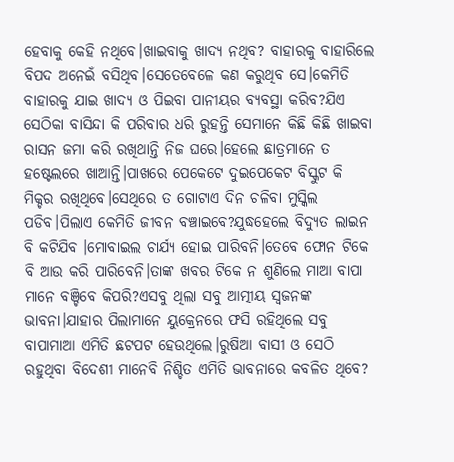ହେବାକୁ କେହି ନଥିବେ।ଖାଇବାକୁ ଖାଦ୍ୟ ନଥିବ? ବାହାରକୁ ବାହାରିଲେ ବିପଦ ଅନେଇଁ ବସିଥିବ।ସେତେବେଳେ କଣ କରୁଥିବ ସେ।କେମିତି ବାହାରକୁ ଯାଇ ଖାଦ୍ୟ ଓ ପିଇବା ପାନୀୟର ବ୍ୟବସ୍ଥା କରିବ?ଯିଏ ସେଠିକା ବାସିନ୍ଦା କି ପରିବାର ଧରି ରୁହନ୍ତି ସେମାନେ କିଛି କିଛି ଖାଇବା ରାସନ ଜମା କରି ରଖିଥାନ୍ତି ନିଜ ଘରେ।ହେଲେ ଛାତ୍ରମାନେ ତ ହଷ୍ଟେଲରେ ଖାଆନ୍ତି।ପାଖରେ ପେକେଟେ ଦୁଇପେକେଟ ବିସ୍କୁଟ କି ମିକ୍ଚର ରଖିଥିବେ।ସେଥିରେ ତ ଗୋଟାଏ ଦିନ ଚଳିବା ମୁସ୍କିଲ ପଡିବ।ପିଲାଏ କେମିତି ଜୀବନ ବଞ୍ଚାଇବେ?ଯୁଦ୍ଧହେଲେ ବିଦ୍ୟୁତ ଲାଇନ ବି କଟିଯିବ ।ମୋବାଇଲ ଚାର୍ଯ୍ୟ ହୋଇ ପାରିବନି।ତେବେ ଫୋନ ଟିକେ ବି ଆଉ କରି ପାରିବେନି।ତାଙ୍କ ଖବର ଟିକେ ନ ଶୁଣିଲେ ମାଆ ବାପା ମାନେ ବଞ୍ଚିବେ କିପରି?ଏସବୁ ଥିଲା ସବୁ ଆତ୍ମୀୟ ସ୍ବଜନଙ୍କ ଭାବନା।ଯାହାର ପିଲାମାନେ ୟୁକ୍ରେନରେ ଫସି ରହିଥିଲେ ସବୁ ବାପାମାଆ ଏମିତି ଛଟପଟ ହେଉଥିଲେ।ରୁଷିଆ ବାସୀ ଓ ସେଠି ରହୁଥିବା ବିଦେଶୀ ମାନେବି ନିଶ୍ଚିତ ଏମିତି ଭାବନାରେ କବଳିତ ଥିବେ?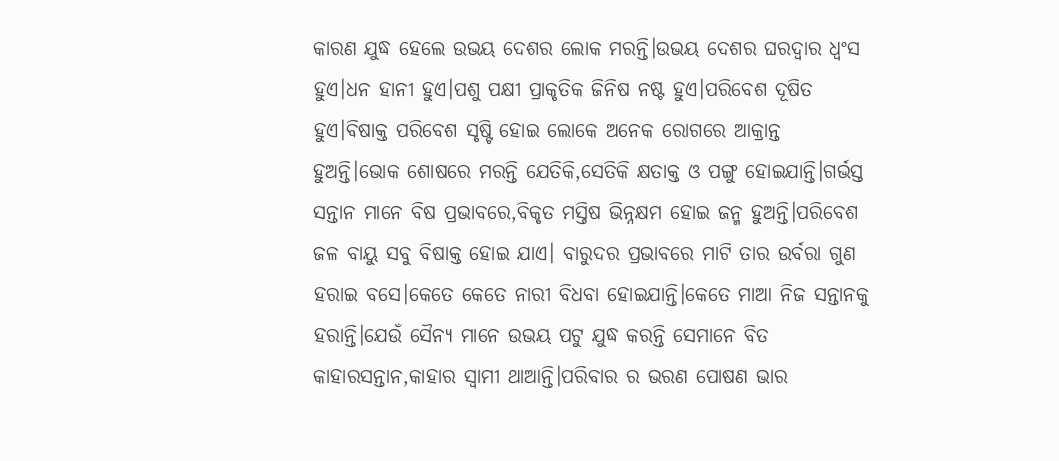କାରଣ ଯୁଦ୍ଧ ହେଲେ ଉଭୟ ଦେଶର ଲୋକ ମରନ୍ତି।ଉଭୟ ଦେଶର ଘରଦ୍ବାର ଧ୍ବଂସ ହୁଏ।ଧନ ହାନୀ ହୁଏ।ପଶୁ ପକ୍ଷୀ ପ୍ରାକୃତିକ ଜିନିଷ ନଷ୍ଟ ହୁଏ।ପରିବେଶ ଦୂଷିତ ହୁଏ।ବିଷାକ୍ତ ପରିବେଶ ସୃଷ୍ଟି ହୋଇ ଲୋକେ ଅନେକ ରୋଗରେ ଆକ୍ରାନ୍ତ ହୁଅନ୍ତି।ଭୋକ ଶୋଷରେ ମରନ୍ତି ଯେତିକି,ସେତିକି କ୍ଷତାକ୍ତ ଓ ପଙ୍ଗୁ ହୋଇଯାନ୍ତି।ଗର୍ଭସ୍ତ ସନ୍ତାନ ମାନେ ବିଷ ପ୍ରଭାବରେ,ବିକୃତ ମସ୍ତିଷ ଭିନ୍ନକ୍ଷମ ହୋଇ ଜନ୍ମ ହୁଅନ୍ତି।ପରିବେଶ ଜଳ ବାୟୁ ସବୁ ବିଷାକ୍ତ ହୋଇ ଯାଏ। ବାରୁଦର ପ୍ରଭାବରେ ମାଟି ତାର ଉର୍ବରା ଗୁଣ ହରାଇ ବସେ।କେତେ କେତେ ନାରୀ ବିଧବା ହୋଇଯାନ୍ତି।କେତେ ମାଆ ନିଜ ସନ୍ତାନକୁ ହରାନ୍ତି।ଯେଉଁ ସୈନ୍ୟ ମାନେ ଉଭୟ ପଟୁ ଯୁଦ୍ଧ କରନ୍ତି ସେମାନେ ବିତ କାହାରସନ୍ତାନ,କାହାର ସ୍ବାମୀ ଥାଆନ୍ତି।ପରିବାର ର ଭରଣ ପୋଷଣ ଭାର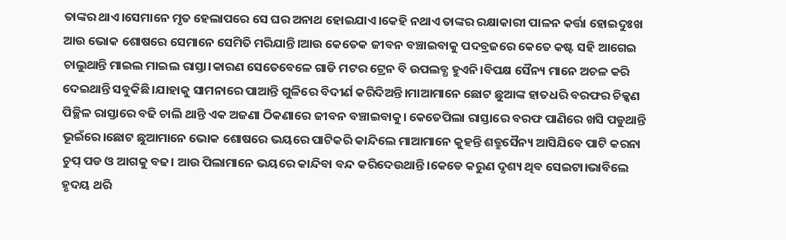ତାଙ୍କର ଥାଏ।ସେମାନେ ମୃତ ହେଲାପରେ ସେ ଘର ଅନାଥ ହୋଇଯାଏ।କେହି ନଥାଏ ତାଙ୍କର ରକ୍ଷାକାରୀ ପାଳନ କର୍ତ୍ତା ହୋଇଦୁଃଖ ଆଉ ଭୋକ ଶୋଷରେ ସେମାନେ ସେମିତି ମରିଯାନ୍ତି।ଆଉ କେତେକ ଜୀବନ ବଞ୍ଚାଇବାକୁ ପଦବ୍ରଜରେ କେତେ କଷ୍ଟ ସହି ଆଗେଇ ଚାଲୁଥାନ୍ତି ମାଇଲ ମାଇଲ ରାସ୍ତା।କାରଣ ସେତେବେଳେ ଗାଡି ମଟର ଟ୍ରେନ ବି ଉପଲବ୍ଧ ହୁଏନି।ବିପକ୍ଷ ସୈନ୍ୟ ମାନେ ଅଚଳ କରି ଦେଇଥାନ୍ତି ସବୁକିଛି।ଯାହାକୁ ସାମନାରେ ପାଆନ୍ତି ଗୁଳିରେ ବିଦୀର୍ଣ କରିଦିଅନ୍ତି।ମାଆମାନେ ଛୋଟ ଛୁଆଙ୍କ ହାତଧରି ବରଫର ଚିକ୍କଣ ପିଚ୍ଛିଳ ରାସ୍ତାରେ ବଢି ଚାଲି ଥାନ୍ତି ଏକ ଅଜଣା ଠିକଣାରେ ଜୀବନ ବଞ୍ଚାଇବାକୁ। କେତେପିଲା ରାସ୍ତାରେ ବରଫ ପାଣିରେ ଖସି ପଡୁଥାନ୍ତି ଭୂଇଁରେ।ଛୋଟ ଛୁଆମାନେ ଭୋକ ଶୋଷରେ ଭୟରେ ପାଟିକରି କାନ୍ଦିଲେ ମାଆମାନେ କୁହନ୍ତି ଶତ୍ରୁସୈନ୍ୟ ଆସିଯିବେ ପାଟି କରନା ଚୁପ୍ ପଡ ଓ ଆଗକୁ ବଢ। ଆଉ ପିଲାମାନେ ଭୟରେ କାନ୍ଦିବା ବନ୍ଦ କରିଦେଉଥାନ୍ତି।କେଡେ କରୁଣ ଦୃଶ୍ୟ ଥିବ ସେଇଟା।ଭାବିଲେ ହୃଦୟ ଥରି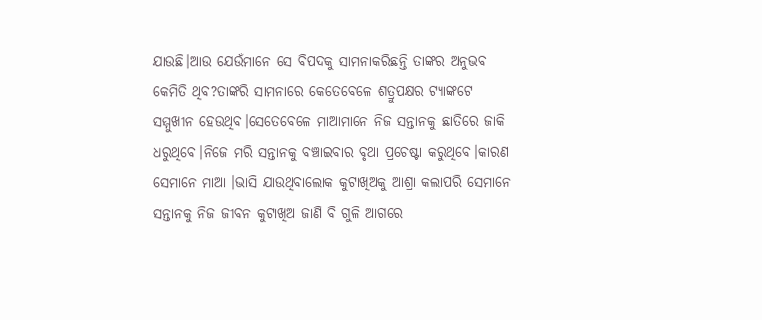ଯାଉଛି।ଆଉ ଯେଉଁମାନେ ସେ ବିପଦକୁ ସାମନାକରିଛନ୍ତି ତାଙ୍କର ଅନୁଭବ କେମିତି ଥିବ?ତାଙ୍କରି ସାମନାରେ କେତେବେଳେ ଶତ୍ରୁପକ୍ଷର ଟ୍ୟାଙ୍କଟେ ସମ୍ମୁଖୀନ ହେଉଥିବ।ସେତେବେଳେ ମାଆମାନେ ନିଜ ସନ୍ତାନକୁ ଛାତିରେ ଜାକି ଧରୁଥିବେ।ନିଜେ ମରି ସନ୍ତାନକୁ ବଞ୍ଚାଇବାର ବୃଥା ପ୍ରଚେଷ୍ଟା କରୁଥିବେ।କାରଣ ସେମାନେ ମାଆ ।ଭାସି ଯାଉଥିବାଲୋକ କୁଟାଖିଅକୁ ଆଶ୍ରା କଲାପରି ସେମାନେ ସନ୍ତାନକୁ ନିଜ ଜୀବନ କୁଟାଖିଅ ଜାଣି ବି ଗୁଳି ଆଗରେ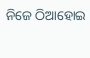ନିଜେ ଠିଆହୋଇ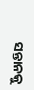ସନ୍ତାନକୁ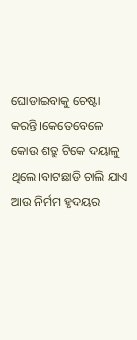ଘୋଡାଇବାକୁ ଚେଷ୍ଟା କରନ୍ତି।କେତେବେଳେ କୋଉ ଶତ୍ରୁ ଟିକେ ଦୟାଳୁ ଥିଲେ।ବାଟଛାଡି ଚାଲି ଯାଏ ଆଉ ନିର୍ମମ ହୃଦୟର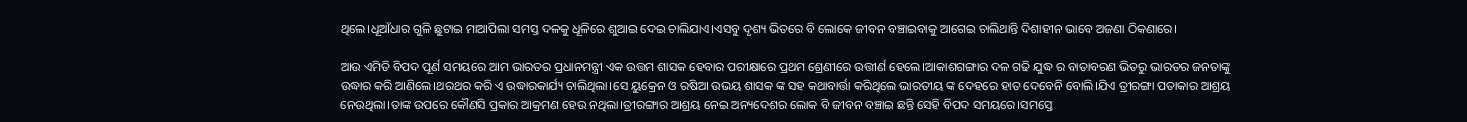ଥିଲେ।ଧୂଆଁଧାର ଗୁଳି ଛୁଟାଇ ମାଆପିଲା ସମସ୍ତ ଦଳକୁ ଧୂଳିରେ ଶୁଆଇ ଦେଇ ଚାଲିଯାଏ।ଏସବୁ ଦୃଶ୍ୟ ଭିତରେ ବି ଲୋକେ ଜୀବନ ବଞ୍ଚାଇବାକୁ ଆଗେଇ ଚାଲିଥାନ୍ତି ଦିଶାହୀନ ଭାବେ ଅଜଣା ଠିକଣାରେ।

ଆଉ ଏମିତି ବିପଦ ପୂର୍ଣ ସମୟରେ ଆମ ଭାରତର ପ୍ରଧାନମନ୍ତ୍ରୀ ଏକ ଉତ୍ତମ ଶାସକ ହେବାର ପରୀକ୍ଷାରେ ପ୍ରଥମ ଶ୍ରେଣୀରେ ଉତ୍ତୀର୍ଣ ହେଲେ।ଆକାଶଗଙ୍ଗାର ଦଳ ଗଢି ଯୁଦ୍ଧ ର ବାତାବରଣ ଭିତରୁ ଭାରତର ଜନତାଙ୍କୁ ଉଦ୍ଧାର କରି ଆଣିଲେ।ଥରଥର କରି ଏ ଉଦ୍ଧାରକାର୍ଯ୍ୟ ଚାଲିଥିଲା।ସେ ୟୁକ୍ରେନ ଓ ରଷିଆ ଉଭୟ ଶାସକ ଙ୍କ ସହ କଥାବାର୍ତ୍ତା କରିଥିଲେ ଭାରତୀୟ ଙ୍କ ଦେହରେ ହାତ ଦେବେନି ବୋଲି।ଯିଏ ତ୍ରୀରଙ୍ଗା ପତାକାର ଆଶ୍ରୟ ନେଉଥିଲା।ତାଙ୍କ ଉପରେ କୌଣସି ପ୍ରକାର ଆକ୍ରମଣ ହେଉ ନଥିଲା।ତ୍ରୀରଙ୍ଗାର ଆଶ୍ରୟ ନେଇ ଅନ୍ୟଦେଶର ଲୋକ ବି ଜୀବନ ବଞ୍ଚାଇ ଛନ୍ତି ସେହି ବିପଦ ସମୟରେ।ସମସ୍ତେ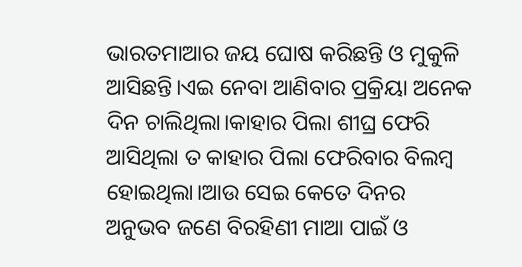ଭାରତମାଆର ଜୟ ଘୋଷ କରିଛନ୍ତି ଓ ମୁକୁଳି ଆସିଛନ୍ତି।ଏଇ ନେବା ଆଣିବାର ପ୍ରକ୍ରିୟା ଅନେକ ଦିନ ଚାଲିଥିଲା।କାହାର ପିଲା ଶୀଘ୍ର ଫେରି ଆସିଥିଲା ତ କାହାର ପିଲା ଫେରିବାର ବିଲମ୍ବ ହୋଇଥିଲା।ଆଉ ସେଇ କେତେ ଦିନର ଅନୁଭବ ଜଣେ ବିରହିଣୀ ମାଆ ପାଇଁ ଓ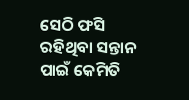ସେଠି ଫସି ରହିଥିବା ସନ୍ତାନ ପାଇଁ କେମିତି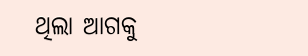ଥିଲା ଆଗକୁ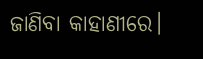ଜାଣିବା କାହାଣୀରେ।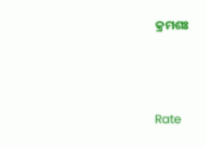କ୍ରମଶଃ



Rate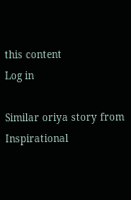this content
Log in

Similar oriya story from Inspirational